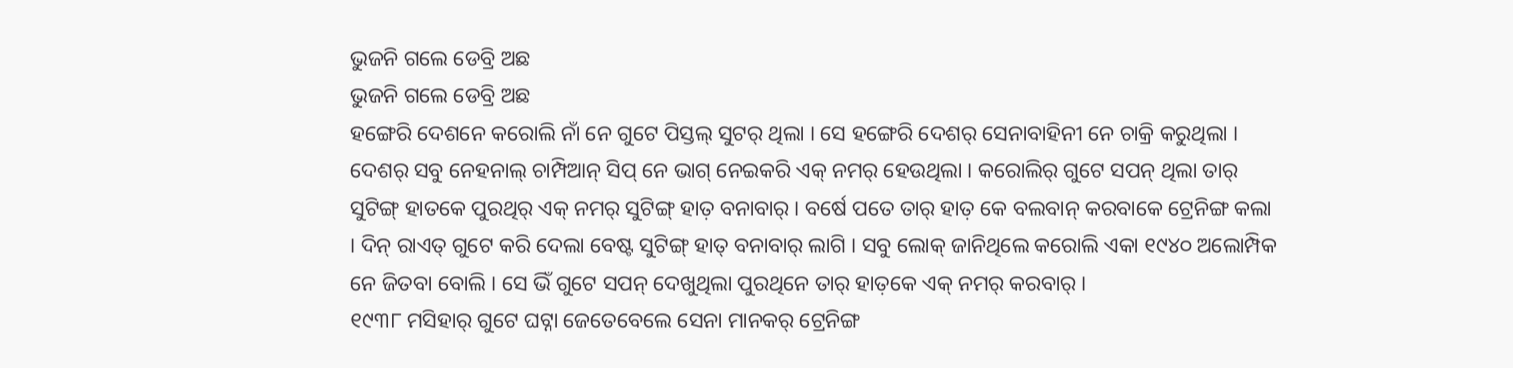ଭୁଜନି ଗଲେ ଡେବ୍ରି ଅଛ
ଭୁଜନି ଗଲେ ଡେବ୍ରି ଅଛ
ହଙ୍ଗେରି ଦେଶନେ କରୋଲି ନାଁ ନେ ଗୁଟେ ପିସ୍ତଲ୍ ସୁଟର୍ ଥିଲା । ସେ ହଙ୍ଗେରି ଦେଶର୍ ସେନାବାହିନୀ ନେ ଚାକ୍ରି କରୁଥିଲା । ଦେଶର୍ ସବୁ ନେହନାଲ୍ ଚାମ୍ପିଆନ୍ ସିପ୍ ନେ ଭାଗ୍ ନେଇକରି ଏକ୍ ନମର୍ ହେଉଥିଲା । କରୋଲିର୍ ଗୁଟେ ସପନ୍ ଥିଲା ତାର୍ ସୁଟିଙ୍ଗ୍ ହାତକେ ପୁରଥିର୍ ଏକ୍ ନମର୍ ସୁଟିଙ୍ଗ୍ ହାତ଼ ବନାବାର୍ । ବର୍ଷେ ପତେ ତାର୍ ହାତ଼ କେ ବଲବାନ୍ କରବାକେ ଟ୍ରେନିଙ୍ଗ କଲା । ଦିନ୍ ରାଏତ୍ ଗୁଟେ କରି ଦେଲା ବେଷ୍ଟ ସୁଟିଙ୍ଗ୍ ହାତ୍ ବନାବାର୍ ଲାଗି । ସବୁ ଲୋକ୍ ଜାନିଥିଲେ କରୋଲି ଏକା ୧୯୪୦ ଅଲୋମ୍ପିକ ନେ ଜିତବା ବୋଲି । ସେ ଭିଁ ଗୁଟେ ସପନ୍ ଦେଖୁଥିଲା ପୁରଥିନେ ତାର୍ ହାତ଼କେ ଏକ୍ ନମର୍ କରବାର୍ ।
୧୯୩୮ ମସିହାର୍ ଗୁଟେ ଘଟ୍ନା ଜେତେବେଲେ ସେନା ମାନକର୍ ଟ୍ରେନିଙ୍ଗ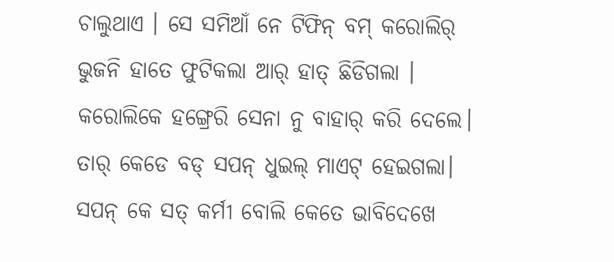ଚାଲୁଥାଏ । ସେ ସମିଆଁ ନେ ଟିଫିନ୍ ବମ୍ କରୋଲିର୍ ଭୁଜନି ହାତେ ଫୁଟିକଲା ଆର୍ ହାତ୍ ଛିଡିଗଲା । କରୋଲିକେ ହଙ୍ଗ୍ରେରି ସେନା ନୁ ବାହାର୍ କରି ଦେଲେ। ତାର୍ କେଡେ ବଡ୍ ସପନ୍ ଧୁଇଲ୍ ମାଏଟ୍ ହେଇଗଲା। ସପନ୍ କେ ସତ୍ କର୍ମୀ ବୋଲି କେତେ ଭାବିଦେଖେ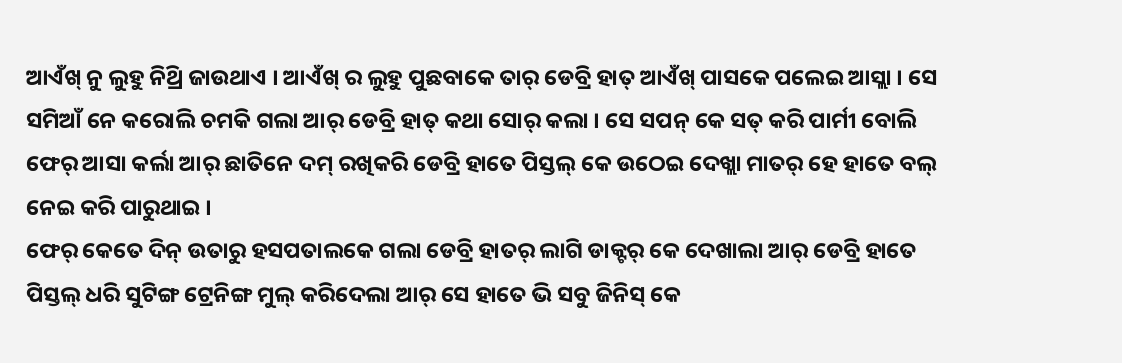ଆଏଁଖ୍ ନୁ ଲୁହୁ ନିଥ୍ରି ଜାଉଥାଏ । ଆଏଁଖ୍ ର ଲୁହୁ ପୁଛବାକେ ତାର୍ ଡେବ୍ରି ହାତ୍ ଆଏଁଖ୍ ପାସକେ ପଲେଇ ଆସ୍ଲା । ସେ ସମିଆଁ ନେ କରୋଲି ଚମକି ଗଲା ଆର୍ ଡେବ୍ରି ହାତ୍ କଥା ସୋର୍ କଲା । ସେ ସପନ୍ କେ ସତ୍ କରି ପାର୍ମୀ ବୋଲି ଫେର୍ ଆସା କର୍ଲା ଆର୍ ଛାତିନେ ଦମ୍ ରଖିକରି ଡେବ୍ରି ହାତେ ପିସ୍ତଲ୍ କେ ଉଠେଇ ଦେଖ୍ଲା ମାତର୍ ହେ ହାତେ ବଲ୍ ନେଇ କରି ପାରୁଥାଇ ।
ଫେର୍ କେତେ ଦିନ୍ ଉତାରୁ ହସପତାଲକେ ଗଲା ଡେବ୍ରି ହାତର୍ ଲାଗି ଡାକ୍ଟର୍ କେ ଦେଖାଲା ଆର୍ ଡେବ୍ରି ହାତେ ପିସ୍ତଲ୍ ଧରି ସୁଟିଙ୍ଗ ଟ୍ରେନିଙ୍ଗ ମୁଲ୍ କରିଦେଲା ଆର୍ ସେ ହାତେ ଭି ସବୁ ଜିନିସ୍ କେ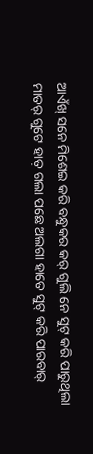ଆଏଁଖ୍ ସନେ ମିଶେଇ କରି ବନ୍ଧୁକର କର୍ ଗୁଲି ନେ ସୁଟ୍ କରି ପାରୁଥିଲା ମାତର୍ ଗୁଟେ ହାତ଼ ଗଲା ପଛେ ଅଲଗା ହାତେ ସୁଟ୍ କରି ପାରବାର୍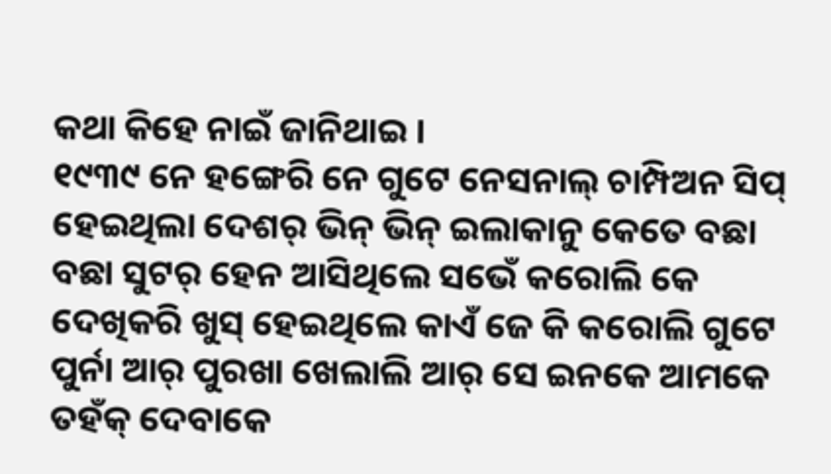କଥା କିହେ ନାଇଁ ଜାନିଥାଇ ।
୧୯୩୯ ନେ ହଙ୍ଗେରି ନେ ଗୁଟେ ନେସନାଲ୍ ଚାମ୍ପିଅନ ସିପ୍ ହେଇଥିଲା ଦେଶର୍ ଭିନ୍ ଭିନ୍ ଇଲାକାନୁ କେତେ ବଛା ବଛା ସୁଟର୍ ହେନ ଆସିଥିଲେ ସଭେଁ କରୋଲି କେ ଦେଖିକରି ଖୁସ୍ ହେଇଥିଲେ କାଏଁ ଜେ କି କରୋଲି ଗୁଟେ ପୁର୍ନା ଆର୍ ପୁରଖା ଖେଲାଲି ଆର୍ ସେ ଇନକେ ଆମକେ ତହଁକ୍ ଦେବାକେ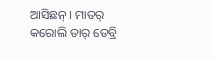ଆସିଛନ୍ । ମାତର୍ କରୋଲି ତାର୍ ଡେବ୍ରି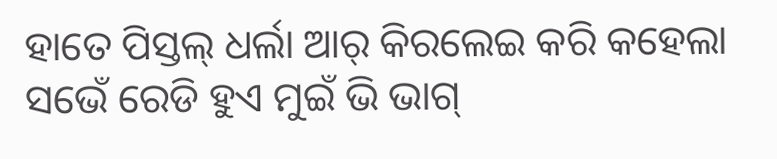ହାତେ ପିସ୍ତଲ୍ ଧର୍ଲା ଆର୍ କିରଲେଇ କରି କହେଲା ସଭେଁ ରେଡି ହୁଏ ମୁଇଁ ଭି ଭାଗ୍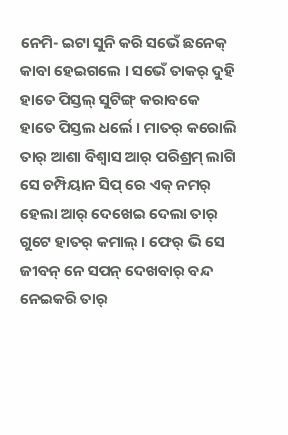ନେମି- ଇଟା ସୁନି କରି ସଭେଁ ଛନେକ୍ କାବା ହେଇଗଲେ । ସଭେଁ ତାକର୍ ଦୁହି ହାତେ ପିସ୍ତଲ୍ ସୁଟିଙ୍ଗ୍ କରାବକେ ହାତେ ପିସ୍ତଲ ଧର୍ଲେ । ମାତର୍ କରୋଲି ତାର୍ ଆଶା ବିଶ୍ୱାସ ଆର୍ ପରିଶ୍ରମ୍ ଲାଗି ସେ ଚମ୍ପିୟାନ ସିପ୍ ରେ ଏକ୍ ନମର୍ ହେଲା ଆର୍ ଦେଖେଇ ଦେଲା ତାର୍ ଗୁଟେ ହାତର୍ କମାଲ୍ । ଫେର୍ ଭି ସେ ଜୀବନ୍ ନେ ସପନ୍ ଦେଖବାର୍ ବନ୍ଦ ନେଇକରି ତାର୍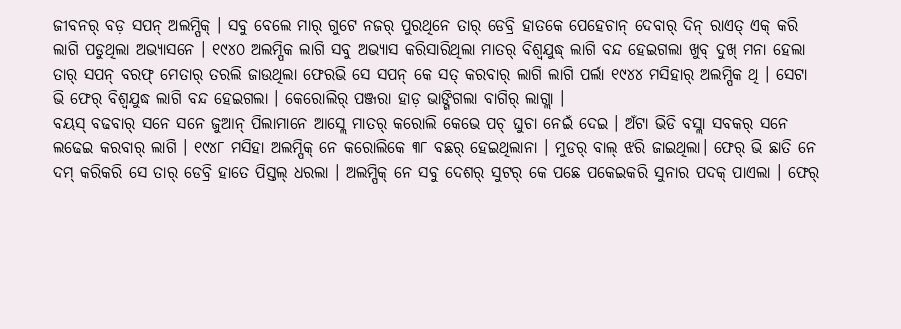ଜୀବନର୍ ବଡ଼ ସପନ୍ ଅଲମ୍ପିକ୍ । ସବୁ ବେଲେ ମାର୍ ଗୁଟେ ନଜର୍ ପୁରଥିନେ ତାର୍ ଡେବ୍ରି ହାତକେ ପେହେଚାନ୍ ଦେବାର୍ ଦିନ୍ ରାଏତ୍ ଏକ୍ କରି ଲାଗି ପଡୁଥିଲା ଅଭ୍ୟାସନେ । ୧୯୪୦ ଅଲମ୍ପିକ ଲାଗି ସବୁ ଅଭ୍ୟାସ କରିସାରିଥିଲା ମାତର୍ ବିଶ୍ବଯୁଦ୍ଧ୍ ଲାଗି ବନ୍ଦ ହେଇଗଲା ଖୁବ୍ ଦୁଖ୍ ମନା ହେଲା ତାର୍ ସପନ୍ ବରଫ୍ ମେତାର୍ ତରଲି ଜାଉଥିଲା ଫେରଭି ସେ ସପନ୍ କେ ସତ୍ କରବାର୍ ଲାଗି ଲାଗି ପର୍ଲା ୧୯୪୪ ମସିହାର୍ ଅଲମ୍ପିକ ଥି । ସେଟା ଭି ଫେର୍ ବିଶ୍ଵଯୁଦ୍ଧ ଲାଗି ବନ୍ଦ ହେଇଗଲା । କେରୋଲିର୍ ପଞ୍ଜରା ହାଡ଼ ଭାଙ୍ଗିଗଲା ବାଗିର୍ ଲାଗ୍ଲା ।
ବୟସ୍ ବଢବାର୍ ସନେ ସନେ ଜୁଆନ୍ ପିଲାମାନେ ଆସ୍ଲେ ମାତର୍ କରୋଲି କେଭେ ପଚ୍ ଘୁଚା ନେଇଁ ଦେଇ । ଅଁଟା ଭିଡି ବସ୍ଲା ସବକର୍ ସନେ ଲଢେଇ କରବାର୍ ଲାଗି । ୧୯୪୮ ମସିହା ଅଲମ୍ପିକ୍ ନେ କରୋଲିକେ ୩୮ ବଛର୍ ହେଇଥିଲାନା । ମୁଡର୍ ବାଲ୍ ଝରି ଜାଇଥିଲା। ଫେର୍ ଭି ଛାତି ନେ ଦମ୍ କରିକରି ସେ ତାର୍ ଡେବ୍ରି ହାତେ ପିସ୍ତଲ୍ ଧରଲା । ଅଲମ୍ପିକ୍ ନେ ସବୁ ଦେଶର୍ ସୁଟର୍ କେ ପଛେ ପକେଇକରି ସୁନାର ପଦକ୍ ପାଏଲା । ଫେର୍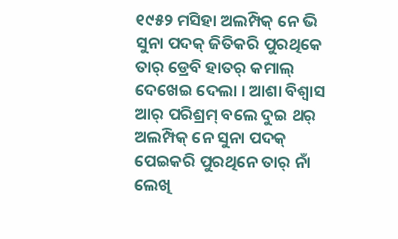୧୯୫୨ ମସିହା ଅଲମ୍ପିକ୍ ନେ ଭି ସୁନା ପଦକ୍ ଜିତିକରି ପୁରଥିକେ ତାର୍ ଡ୍ରେବି ହାତର୍ କମାଲ୍ ଦେଖେଇ ଦେଲା । ଆଶା ବିଶ୍ୱାସ ଆର୍ ପରିଶ୍ରମ୍ ବଲେ ଦୁଇ ଥର୍ ଅଲମ୍ପିକ୍ ନେ ସୁନା ପଦକ୍ ପେଇକରି ପୁରଥିନେ ତାର୍ ନାଁ ଲେଖି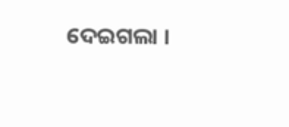ଦେଇଗଲା ।